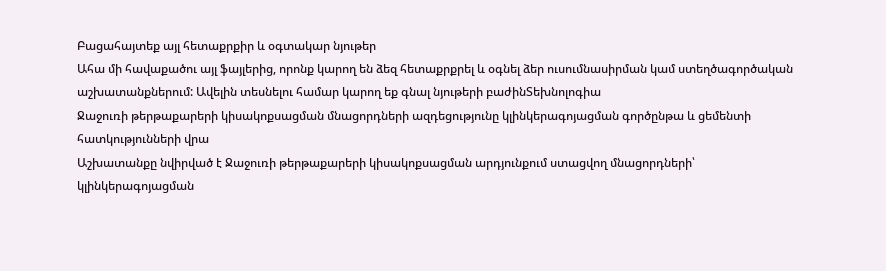Բացահայտեք այլ հետաքրքիր և օգտակար նյութեր
Ահա մի հավաքածու այլ ֆայլերից, որոնք կարող են ձեզ հետաքրքրել և օգնել ձեր ուսումնասիրման կամ ստեղծագործական աշխատանքներում: Ավելին տեսնելու համար կարող եք գնալ նյութերի բաժինՏեխնոլոգիա
Ջաջուռի թերթաքարերի կիսակոքսացման մնացորդների ազդեցությունը կլինկերագոյացման գործընթա և ցեմենտի հատկությունների վրա
Աշխատանքը նվիրված է Ջաջուռի թերթաքարերի կիսակոքսացման արդյունքում ստացվող մնացորդների՝ կլինկերագոյացման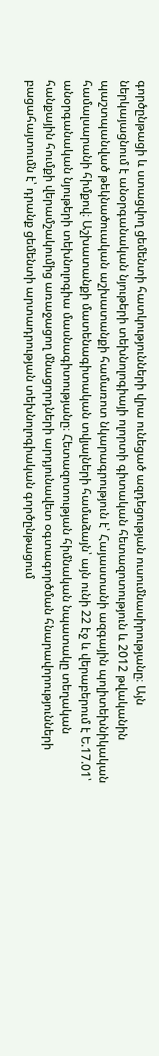գործընթացի և ստացվող ցեմենտի հատկությունների վրա ունեցած ազդեցության ուսումնասիրությանը։ Այն ներկայացնում է անօրգանական նյութերի տեխնոլոգիայի ոլորտի գիտական հետազոտություն և 2012 թվականին պաշտպանված թեկնածուական աշխատանքի համառոտ նկարագրություն է՝ Հայաստանի ազգային պոլիտեխնիկական համալսարանի հիմքով։ Աշխատանքի մատենագիտական տվյալների համաձայն՝ այն ունի 22 էջ և վերաբերում է Ե.17.01՝ անօրգանական նյութերի տեխնոլոգիա մասնագիտությանը։ Հետազոտության հիմնական նպատակը տեղական հանքային հումքի վերամշակումից առաջացող մնացորդների արդյունավետ օգտագործման հնարավորությունների բացահայտումն է՝ դրանք ցեմենտի արտադրության տեխնոլոգիական գործընթացում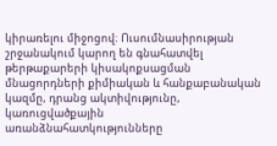կիրառելու միջոցով։ Ուսումնասիրության շրջանակում կարող են գնահատվել թերթաքարերի կիսակոքսացման մնացորդների քիմիական և հանքաբանական կազմը, դրանց ակտիվությունը, կառուցվածքային առանձնահատկությունները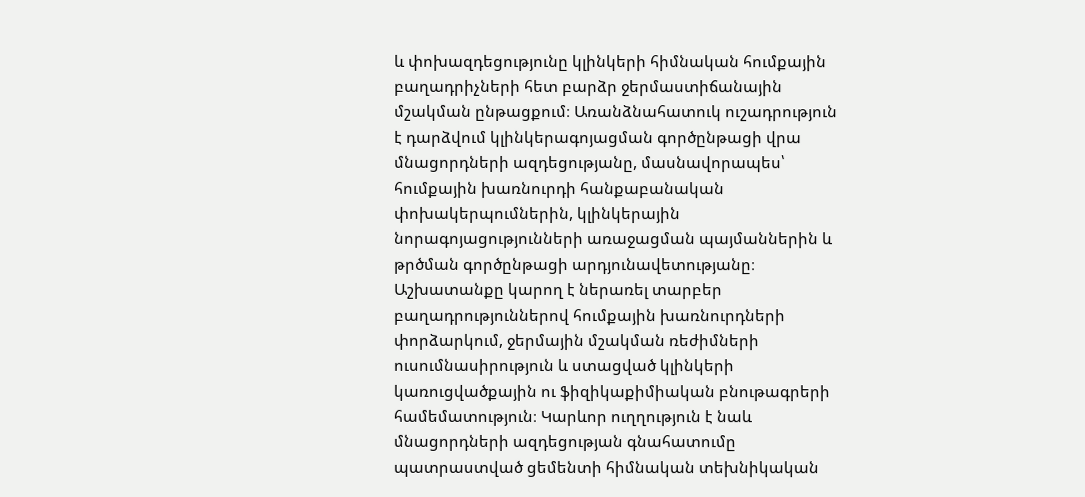և փոխազդեցությունը կլինկերի հիմնական հումքային բաղադրիչների հետ բարձր ջերմաստիճանային մշակման ընթացքում։ Առանձնահատուկ ուշադրություն է դարձվում կլինկերագոյացման գործընթացի վրա մնացորդների ազդեցությանը, մասնավորապես՝ հումքային խառնուրդի հանքաբանական փոխակերպումներին, կլինկերային նորագոյացությունների առաջացման պայմաններին և թրծման գործընթացի արդյունավետությանը։ Աշխատանքը կարող է ներառել տարբեր բաղադրություններով հումքային խառնուրդների փորձարկում, ջերմային մշակման ռեժիմների ուսումնասիրություն և ստացված կլինկերի կառուցվածքային ու ֆիզիկաքիմիական բնութագրերի համեմատություն։ Կարևոր ուղղություն է նաև մնացորդների ազդեցության գնահատումը պատրաստված ցեմենտի հիմնական տեխնիկական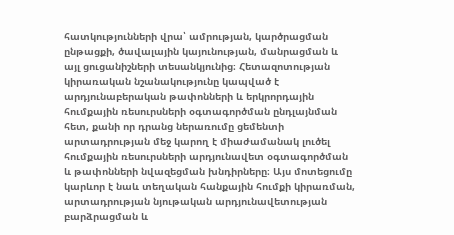հատկությունների վրա՝ ամրության, կարծրացման ընթացքի, ծավալային կայունության, մանրացման և այլ ցուցանիշների տեսանկյունից։ Հետազոտության կիրառական նշանակությունը կապված է արդյունաբերական թափոնների և երկրորդային հումքային ռեսուրսների օգտագործման ընդլայնման հետ, քանի որ դրանց ներառումը ցեմենտի արտադրության մեջ կարող է միաժամանակ լուծել հումքային ռեսուրսների արդյունավետ օգտագործման և թափոնների նվազեցման խնդիրները։ Այս մոտեցումը կարևոր է նաև տեղական հանքային հումքի կիրառման, արտադրության նյութական արդյունավետության բարձրացման և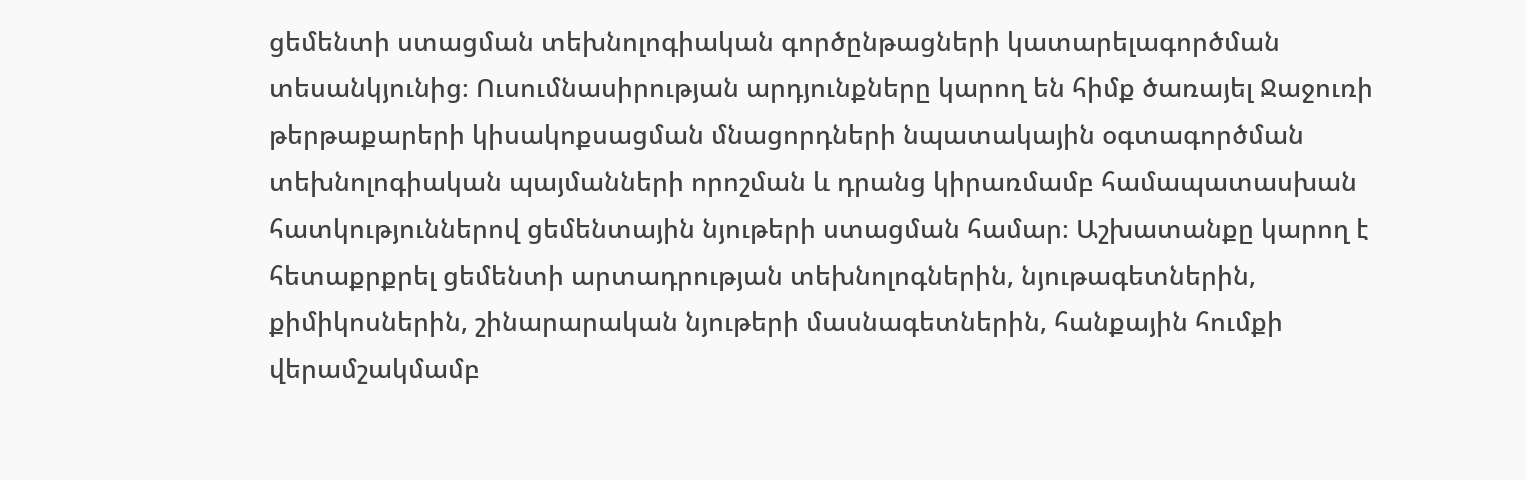ցեմենտի ստացման տեխնոլոգիական գործընթացների կատարելագործման տեսանկյունից։ Ուսումնասիրության արդյունքները կարող են հիմք ծառայել Ջաջուռի թերթաքարերի կիսակոքսացման մնացորդների նպատակային օգտագործման տեխնոլոգիական պայմանների որոշման և դրանց կիրառմամբ համապատասխան հատկություններով ցեմենտային նյութերի ստացման համար։ Աշխատանքը կարող է հետաքրքրել ցեմենտի արտադրության տեխնոլոգներին, նյութագետներին, քիմիկոսներին, շինարարական նյութերի մասնագետներին, հանքային հումքի վերամշակմամբ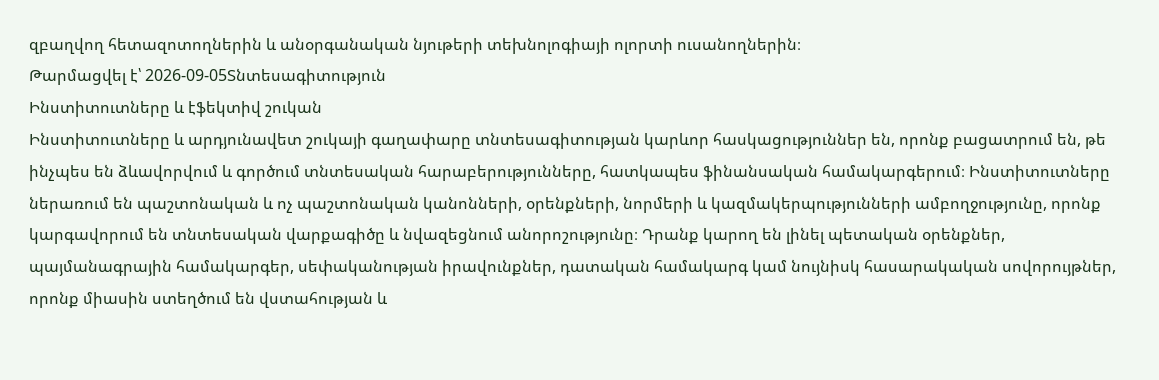զբաղվող հետազոտողներին և անօրգանական նյութերի տեխնոլոգիայի ոլորտի ուսանողներին։
Թարմացվել է՝ 2026-09-05Տնտեսագիտություն
Ինստիտուտները և էֆեկտիվ շուկան
Ինստիտուտները և արդյունավետ շուկայի գաղափարը տնտեսագիտության կարևոր հասկացություններ են, որոնք բացատրում են, թե ինչպես են ձևավորվում և գործում տնտեսական հարաբերությունները, հատկապես ֆինանսական համակարգերում։ Ինստիտուտները ներառում են պաշտոնական և ոչ պաշտոնական կանոնների, օրենքների, նորմերի և կազմակերպությունների ամբողջությունը, որոնք կարգավորում են տնտեսական վարքագիծը և նվազեցնում անորոշությունը։ Դրանք կարող են լինել պետական օրենքներ, պայմանագրային համակարգեր, սեփականության իրավունքներ, դատական համակարգ կամ նույնիսկ հասարակական սովորույթներ, որոնք միասին ստեղծում են վստահության և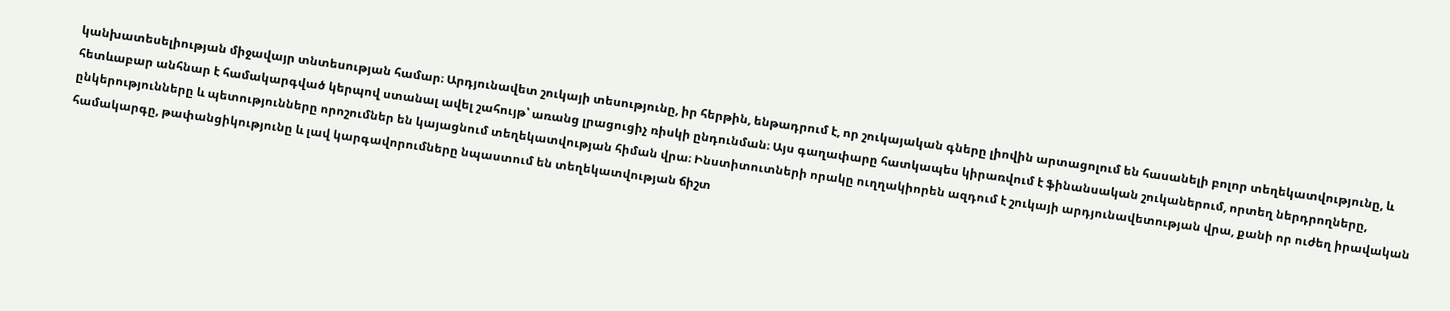կանխատեսելիության միջավայր տնտեսության համար։ Արդյունավետ շուկայի տեսությունը, իր հերթին, ենթադրում է, որ շուկայական գները լիովին արտացոլում են հասանելի բոլոր տեղեկատվությունը, և հետևաբար անհնար է համակարգված կերպով ստանալ ավել շահույթ՝ առանց լրացուցիչ ռիսկի ընդունման։ Այս գաղափարը հատկապես կիրառվում է ֆինանսական շուկաներում, որտեղ ներդրողները, ընկերությունները և պետությունները որոշումներ են կայացնում տեղեկատվության հիման վրա։ Ինստիտուտների որակը ուղղակիորեն ազդում է շուկայի արդյունավետության վրա, քանի որ ուժեղ իրավական համակարգը, թափանցիկությունը և լավ կարգավորումները նպաստում են տեղեկատվության ճիշտ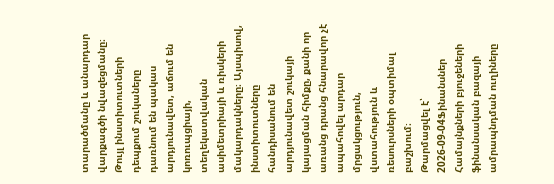տարածմանը և անարդար վարքագծի նվազեցմանը։ Թույլ ինստիտուտների դեպքում շուկաները դառնում են պակաս արդյունավետ, աճում են կոռուպցիայի, տեղեկատվական ասիմետրիայի և ռիսկերի մակարդակները։ Այսպիսով, ինստիտուտները հանդիսանում են արդյունավետ շուկայի կայացման հիմքը, քանի որ առանց դրանց հնարավոր չէ ապահովել արդար մրցակցություն, վստահություն և ռեսուրսների օպտիմալ բաշխում։
Թարմացվել է՝ 2026-09-04Ֆինանսներ
Համայնքների բյուջեների ֆինանսական բազայի ամրապնդման ուղիները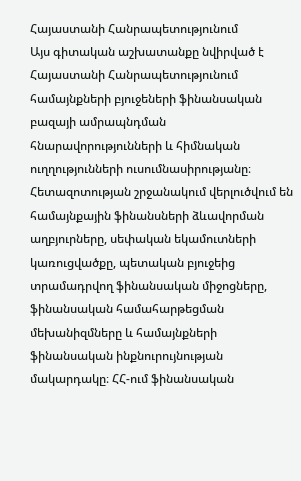Հայաստանի Հանրապետությունում
Այս գիտական աշխատանքը նվիրված է Հայաստանի Հանրապետությունում համայնքների բյուջեների ֆինանսական բազայի ամրապնդման հնարավորությունների և հիմնական ուղղությունների ուսումնասիրությանը։ Հետազոտության շրջանակում վերլուծվում են համայնքային ֆինանսների ձևավորման աղբյուրները, սեփական եկամուտների կառուցվածքը, պետական բյուջեից տրամադրվող ֆինանսական միջոցները, ֆինանսական համահարթեցման մեխանիզմները և համայնքների ֆինանսական ինքնուրույնության մակարդակը։ ՀՀ-ում ֆինանսական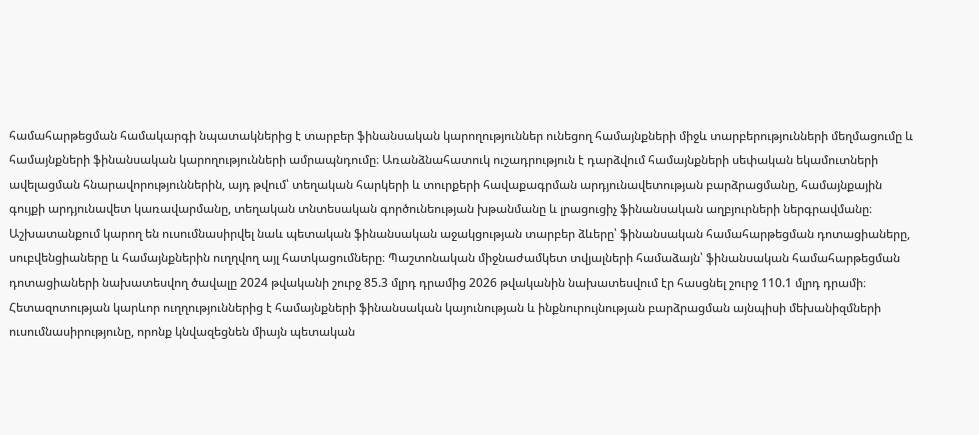համահարթեցման համակարգի նպատակներից է տարբեր ֆինանսական կարողություններ ունեցող համայնքների միջև տարբերությունների մեղմացումը և համայնքների ֆինանսական կարողությունների ամրապնդումը։ Առանձնահատուկ ուշադրություն է դարձվում համայնքների սեփական եկամուտների ավելացման հնարավորություններին, այդ թվում՝ տեղական հարկերի և տուրքերի հավաքագրման արդյունավետության բարձրացմանը, համայնքային գույքի արդյունավետ կառավարմանը, տեղական տնտեսական գործունեության խթանմանը և լրացուցիչ ֆինանսական աղբյուրների ներգրավմանը։ Աշխատանքում կարող են ուսումնասիրվել նաև պետական ֆինանսական աջակցության տարբեր ձևերը՝ ֆինանսական համահարթեցման դոտացիաները, սուբվենցիաները և համայնքներին ուղղվող այլ հատկացումները։ Պաշտոնական միջնաժամկետ տվյալների համաձայն՝ ֆինանսական համահարթեցման դոտացիաների նախատեսվող ծավալը 2024 թվականի շուրջ 85.3 մլրդ դրամից 2026 թվականին նախատեսվում էր հասցնել շուրջ 110.1 մլրդ դրամի։ Հետազոտության կարևոր ուղղություններից է համայնքների ֆինանսական կայունության և ինքնուրույնության բարձրացման այնպիսի մեխանիզմների ուսումնասիրությունը, որոնք կնվազեցնեն միայն պետական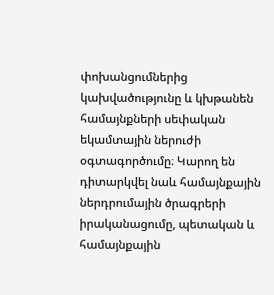փոխանցումներից կախվածությունը և կխթանեն համայնքների սեփական եկամտային ներուժի օգտագործումը։ Կարող են դիտարկվել նաև համայնքային ներդրումային ծրագրերի իրականացումը, պետական և համայնքային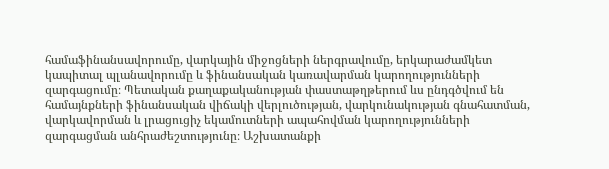համաֆինանսավորումը, վարկային միջոցների ներգրավումը, երկարաժամկետ կապիտալ պլանավորումը և ֆինանսական կառավարման կարողությունների զարգացումը։ Պետական քաղաքականության փաստաթղթերում ևս ընդգծվում են համայնքների ֆինանսական վիճակի վերլուծության, վարկունակության գնահատման, վարկավորման և լրացուցիչ եկամուտների ապահովման կարողությունների զարգացման անհրաժեշտությունը։ Աշխատանքի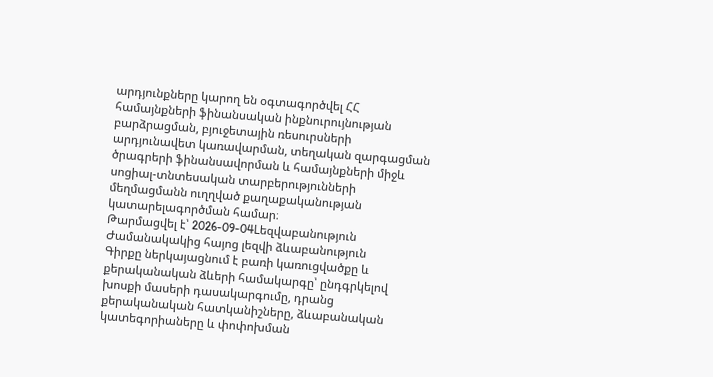արդյունքները կարող են օգտագործվել ՀՀ համայնքների ֆինանսական ինքնուրույնության բարձրացման, բյուջետային ռեսուրսների արդյունավետ կառավարման, տեղական զարգացման ծրագրերի ֆինանսավորման և համայնքների միջև սոցիալ-տնտեսական տարբերությունների մեղմացմանն ուղղված քաղաքականության կատարելագործման համար։
Թարմացվել է՝ 2026-09-04Lեզվաբանություն
Ժամանակակից հայոց լեզվի ձևաբանություն
Գիրքը ներկայացնում է բառի կառուցվածքը և քերականական ձևերի համակարգը՝ ընդգրկելով խոսքի մասերի դասակարգումը, դրանց քերականական հատկանիշները, ձևաբանական կատեգորիաները և փոփոխման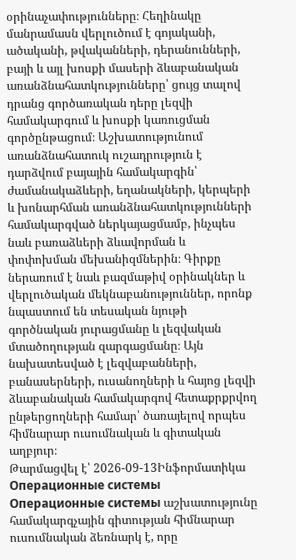օրինաչափությունները։ Հեղինակը մանրամասն վերլուծում է գոյականի, ածականի, թվականների, դերանունների, բայի և այլ խոսքի մասերի ձևաբանական առանձնահատկությունները՝ ցույց տալով դրանց գործառական դերը լեզվի համակարգում և խոսքի կառուցման գործընթացում։ Աշխատությունում առանձնահատուկ ուշադրություն է դարձվում բայային համակարգին՝ ժամանակաձևերի, եղանակների, կերպերի և խոնարհման առանձնահատկությունների համակարգված ներկայացմամբ, ինչպես նաև բառաձևերի ձևավորման և փոփոխման մեխանիզմներին։ Գիրքը ներառում է նաև բազմաթիվ օրինակներ և վերլուծական մեկնաբանություններ, որոնք նպաստում են տեսական նյութի գործնական յուրացմանը և լեզվական մտածողության զարգացմանը։ Այն նախատեսված է լեզվաբանների, բանասերների, ուսանողների և հայոց լեզվի ձևաբանական համակարգով հետաքրքրվող ընթերցողների համար՝ ծառայելով որպես հիմնարար ուսումնական և գիտական աղբյուր։
Թարմացվել է՝ 2026-09-13Ինֆորմատիկա
Операционные системы
Операционные системы աշխատությունը համակարգչային գիտության հիմնարար ուսումնական ձեռնարկ է, որը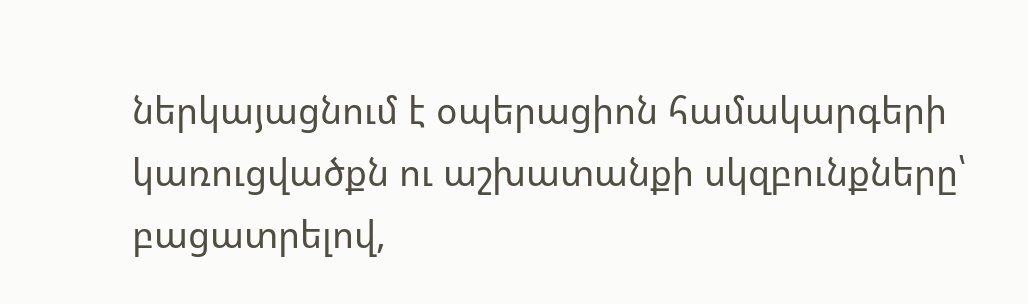ներկայացնում է օպերացիոն համակարգերի կառուցվածքն ու աշխատանքի սկզբունքները՝ բացատրելով,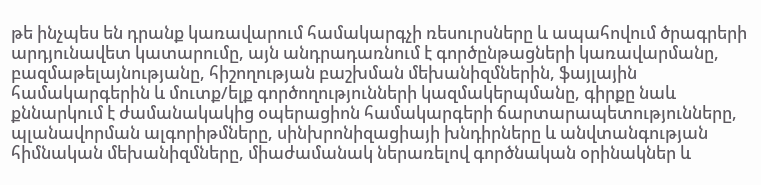թե ինչպես են դրանք կառավարում համակարգչի ռեսուրսները և ապահովում ծրագրերի արդյունավետ կատարումը, այն անդրադառնում է գործընթացների կառավարմանը, բազմաթելայնությանը, հիշողության բաշխման մեխանիզմներին, ֆայլային համակարգերին և մուտք/ելք գործողությունների կազմակերպմանը, գիրքը նաև քննարկում է ժամանակակից օպերացիոն համակարգերի ճարտարապետությունները, պլանավորման ալգորիթմները, սինխրոնիզացիայի խնդիրները և անվտանգության հիմնական մեխանիզմները, միաժամանակ ներառելով գործնական օրինակներ և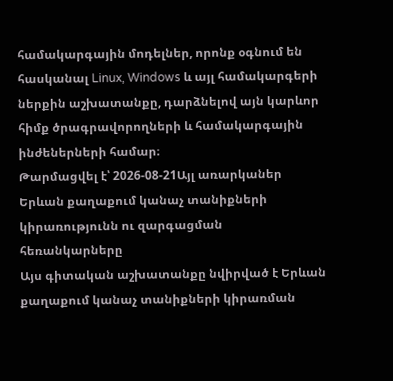համակարգային մոդելներ, որոնք օգնում են հասկանալ Linux, Windows և այլ համակարգերի ներքին աշխատանքը, դարձնելով այն կարևոր հիմք ծրագրավորողների և համակարգային ինժեներների համար։
Թարմացվել է՝ 2026-08-21Այլ առարկաներ
Երևան քաղաքում կանաչ տանիքների կիրառությունն ու զարգացման հեռանկարները
Այս գիտական աշխատանքը նվիրված է Երևան քաղաքում կանաչ տանիքների կիրառման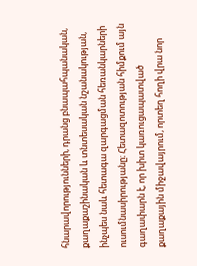հնարավորությունների, դրանց բնապահպանական, քաղաքաշինական և տնտեսական նշանակության, ինչպես նաև հետագա զարգացման հեռանկարների ուսումնասիրությանը։ Հետազոտության հիմքում այն գաղափարն է, որ խիտ կառուցապատված քաղաքային միջավայրում, որտեղ հողի վրա նոր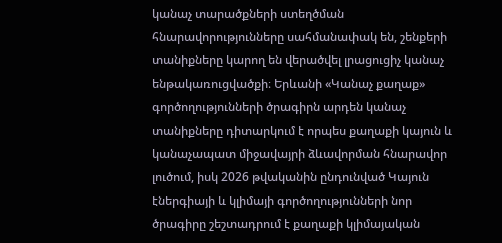կանաչ տարածքների ստեղծման հնարավորությունները սահմանափակ են, շենքերի տանիքները կարող են վերածվել լրացուցիչ կանաչ ենթակառուցվածքի։ Երևանի «Կանաչ քաղաք» գործողությունների ծրագիրն արդեն կանաչ տանիքները դիտարկում է որպես քաղաքի կայուն և կանաչապատ միջավայրի ձևավորման հնարավոր լուծում, իսկ 2026 թվականին ընդունված Կայուն էներգիայի և կլիմայի գործողությունների նոր ծրագիրը շեշտադրում է քաղաքի կլիմայական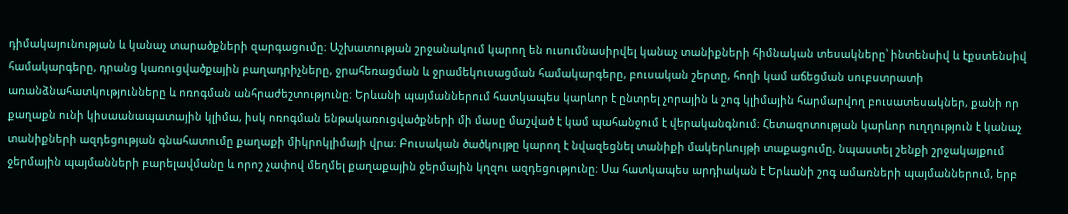դիմակայունության և կանաչ տարածքների զարգացումը։ Աշխատության շրջանակում կարող են ուսումնասիրվել կանաչ տանիքների հիմնական տեսակները՝ ինտենսիվ և էքստենսիվ համակարգերը, դրանց կառուցվածքային բաղադրիչները, ջրահեռացման և ջրամեկուսացման համակարգերը, բուսական շերտը, հողի կամ աճեցման սուբստրատի առանձնահատկությունները և ոռոգման անհրաժեշտությունը։ Երևանի պայմաններում հատկապես կարևոր է ընտրել չորային և շոգ կլիմային հարմարվող բուսատեսակներ, քանի որ քաղաքն ունի կիսաանապատային կլիմա, իսկ ոռոգման ենթակառուցվածքների մի մասը մաշված է կամ պահանջում է վերականգնում։ Հետազոտության կարևոր ուղղություն է կանաչ տանիքների ազդեցության գնահատումը քաղաքի միկրոկլիմայի վրա։ Բուսական ծածկույթը կարող է նվազեցնել տանիքի մակերևույթի տաքացումը, նպաստել շենքի շրջակայքում ջերմային պայմանների բարելավմանը և որոշ չափով մեղմել քաղաքային ջերմային կղզու ազդեցությունը։ Սա հատկապես արդիական է Երևանի շոգ ամառների պայմաններում, երբ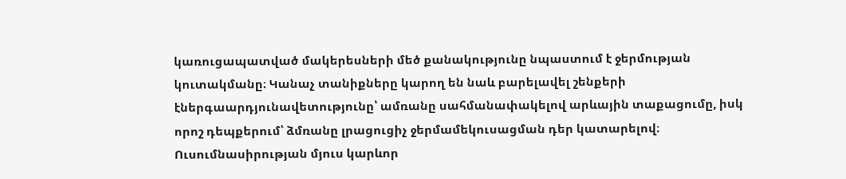կառուցապատված մակերեսների մեծ քանակությունը նպաստում է ջերմության կուտակմանը։ Կանաչ տանիքները կարող են նաև բարելավել շենքերի էներգաարդյունավետությունը՝ ամռանը սահմանափակելով արևային տաքացումը, իսկ որոշ դեպքերում՝ ձմռանը լրացուցիչ ջերմամեկուսացման դեր կատարելով։ Ուսումնասիրության մյուս կարևոր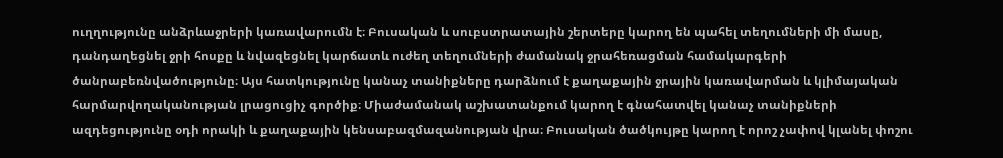ուղղությունը անձրևաջրերի կառավարումն է։ Բուսական և սուբստրատային շերտերը կարող են պահել տեղումների մի մասը, դանդաղեցնել ջրի հոսքը և նվազեցնել կարճատև ուժեղ տեղումների ժամանակ ջրահեռացման համակարգերի ծանրաբեռնվածությունը։ Այս հատկությունը կանաչ տանիքները դարձնում է քաղաքային ջրային կառավարման և կլիմայական հարմարվողականության լրացուցիչ գործիք։ Միաժամանակ աշխատանքում կարող է գնահատվել կանաչ տանիքների ազդեցությունը օդի որակի և քաղաքային կենսաբազմազանության վրա։ Բուսական ծածկույթը կարող է որոշ չափով կլանել փոշու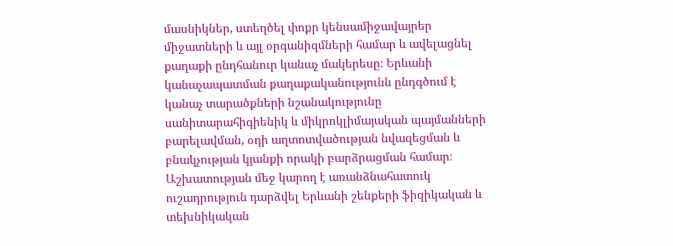մասնիկներ, ստեղծել փոքր կենսամիջավայրեր միջատների և այլ օրգանիզմների համար և ավելացնել քաղաքի ընդհանուր կանաչ մակերեսը։ Երևանի կանաչապատման քաղաքականությունն ընդգծում է կանաչ տարածքների նշանակությունը սանիտարահիգիենիկ և միկրոկլիմայական պայմանների բարելավման, օդի աղտոտվածության նվազեցման և բնակչության կյանքի որակի բարձրացման համար։ Աշխատության մեջ կարող է առանձնահատուկ ուշադրություն դարձվել Երևանի շենքերի ֆիզիկական և տեխնիկական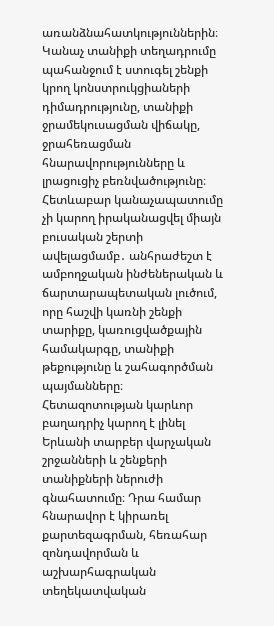առանձնահատկություններին։ Կանաչ տանիքի տեղադրումը պահանջում է ստուգել շենքի կրող կոնստրուկցիաների դիմադրությունը, տանիքի ջրամեկուսացման վիճակը, ջրահեռացման հնարավորությունները և լրացուցիչ բեռնվածությունը։ Հետևաբար կանաչապատումը չի կարող իրականացվել միայն բուսական շերտի ավելացմամբ․ անհրաժեշտ է ամբողջական ինժեներական և ճարտարապետական լուծում, որը հաշվի կառնի շենքի տարիքը, կառուցվածքային համակարգը, տանիքի թեքությունը և շահագործման պայմանները։ Հետազոտության կարևոր բաղադրիչ կարող է լինել Երևանի տարբեր վարչական շրջանների և շենքերի տանիքների ներուժի գնահատումը։ Դրա համար հնարավոր է կիրառել քարտեզագրման, հեռահար զոնդավորման և աշխարհագրական տեղեկատվական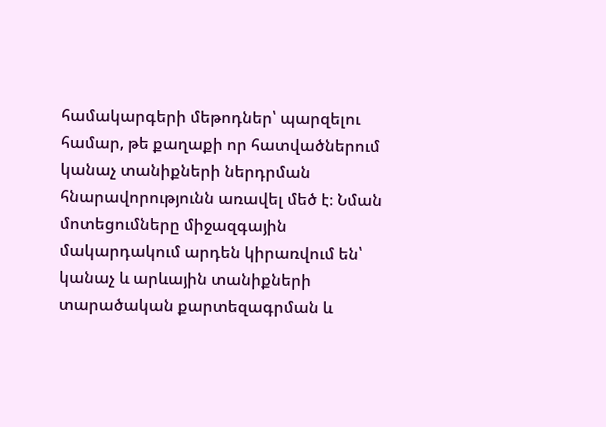համակարգերի մեթոդներ՝ պարզելու համար, թե քաղաքի որ հատվածներում կանաչ տանիքների ներդրման հնարավորությունն առավել մեծ է։ Նման մոտեցումները միջազգային մակարդակում արդեն կիրառվում են՝ կանաչ և արևային տանիքների տարածական քարտեզագրման և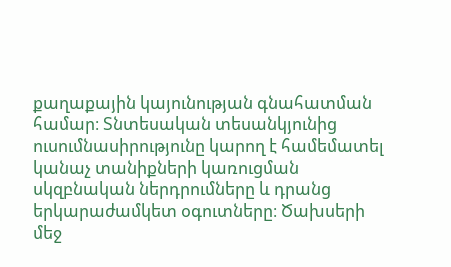քաղաքային կայունության գնահատման համար։ Տնտեսական տեսանկյունից ուսումնասիրությունը կարող է համեմատել կանաչ տանիքների կառուցման սկզբնական ներդրումները և դրանց երկարաժամկետ օգուտները։ Ծախսերի մեջ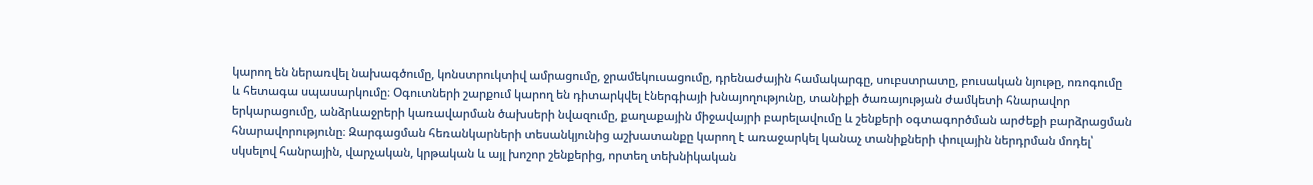կարող են ներառվել նախագծումը, կոնստրուկտիվ ամրացումը, ջրամեկուսացումը, դրենաժային համակարգը, սուբստրատը, բուսական նյութը, ոռոգումը և հետագա սպասարկումը։ Օգուտների շարքում կարող են դիտարկվել էներգիայի խնայողությունը, տանիքի ծառայության ժամկետի հնարավոր երկարացումը, անձրևաջրերի կառավարման ծախսերի նվազումը, քաղաքային միջավայրի բարելավումը և շենքերի օգտագործման արժեքի բարձրացման հնարավորությունը։ Զարգացման հեռանկարների տեսանկյունից աշխատանքը կարող է առաջարկել կանաչ տանիքների փուլային ներդրման մոդել՝ սկսելով հանրային, վարչական, կրթական և այլ խոշոր շենքերից, որտեղ տեխնիկական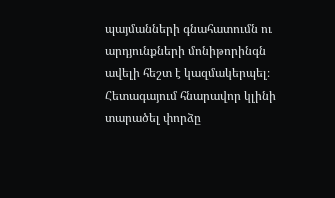պայմանների գնահատումն ու արդյունքների մոնիթորինգն ավելի հեշտ է կազմակերպել։ Հետագայում հնարավոր կլինի տարածել փորձը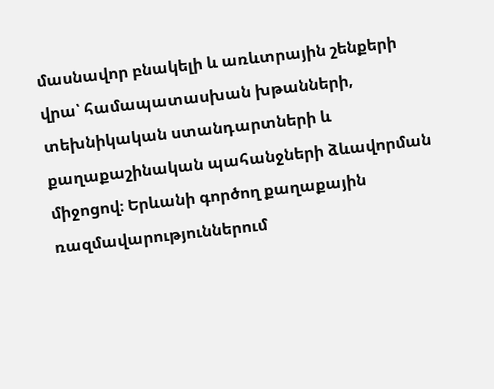մասնավոր բնակելի և առևտրային շենքերի վրա՝ համապատասխան խթանների, տեխնիկական ստանդարտների և քաղաքաշինական պահանջների ձևավորման միջոցով։ Երևանի գործող քաղաքային ռազմավարություններում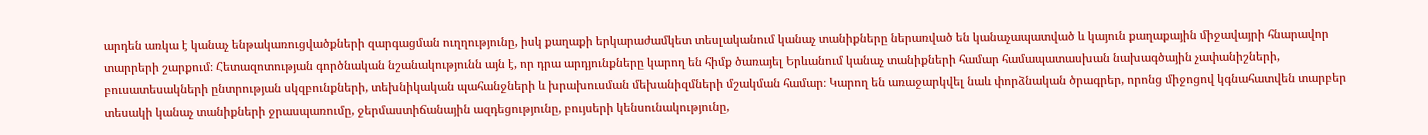արդեն առկա է կանաչ ենթակառուցվածքների զարգացման ուղղությունը, իսկ քաղաքի երկարաժամկետ տեսլականում կանաչ տանիքները ներառված են կանաչապատված և կայուն քաղաքային միջավայրի հնարավոր տարրերի շարքում։ Հետազոտության գործնական նշանակությունն այն է, որ դրա արդյունքները կարող են հիմք ծառայել Երևանում կանաչ տանիքների համար համապատասխան նախագծային չափանիշների, բուսատեսակների ընտրության սկզբունքների, տեխնիկական պահանջների և խրախուսման մեխանիզմների մշակման համար։ Կարող են առաջարկվել նաև փորձնական ծրագրեր, որոնց միջոցով կգնահատվեն տարբեր տեսակի կանաչ տանիքների ջրասպառումը, ջերմաստիճանային ազդեցությունը, բույսերի կենսունակությունը,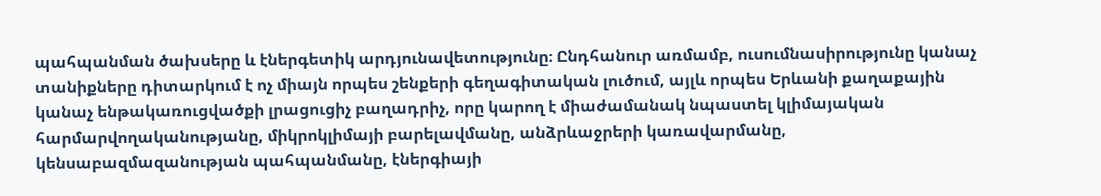պահպանման ծախսերը և էներգետիկ արդյունավետությունը։ Ընդհանուր առմամբ, ուսումնասիրությունը կանաչ տանիքները դիտարկում է ոչ միայն որպես շենքերի գեղագիտական լուծում, այլև որպես Երևանի քաղաքային կանաչ ենթակառուցվածքի լրացուցիչ բաղադրիչ, որը կարող է միաժամանակ նպաստել կլիմայական հարմարվողականությանը, միկրոկլիմայի բարելավմանը, անձրևաջրերի կառավարմանը, կենսաբազմազանության պահպանմանը, էներգիայի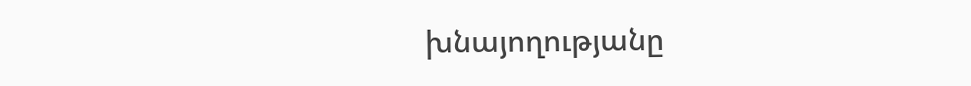խնայողությանը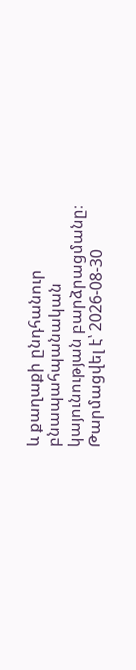և քաղաքի ընդհանուր բնապահպանական կայունության բարձրացմանը։
Թարմացվել է՝ 2026-08-30